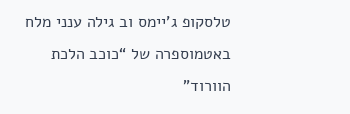טלסקופ ג’יימס וב גילה ענני מלח באטמוספרה של “כוכב הלכת הוורוד”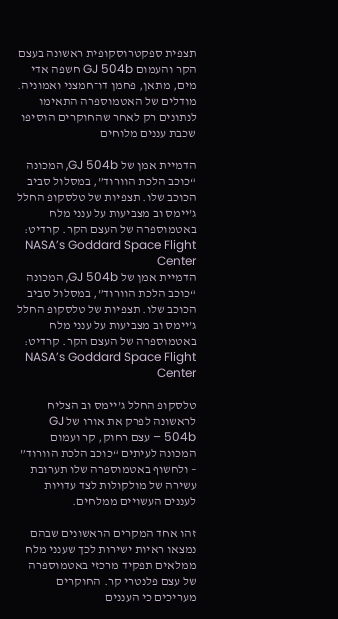תצפית ספקטרוסקופית ראשונה בעצם הקר והעמום GJ 504b חשפה אדי מים, מתאן, פחמן דו־חמצני ואמוניה. מודלים של האטמוספרה התאימו לנתונים רק לאחר שהחוקרים הוסיפו שכבת עננים מלוחים

הדמיית אמן של GJ 504b, המכונה “כוכב הלכת הוורוד”, במסלול סביב הכוכב שלו. תצפיות של טלסקופ החלל ג’יימס וב מצביעות על ענני מלח באטמוספרה של העצם הקר. קרדיט: NASA’s Goddard Space Flight Center
הדמיית אמן של GJ 504b, המכונה “כוכב הלכת הוורוד”, במסלול סביב הכוכב שלו. תצפיות של טלסקופ החלל ג’יימס וב מצביעות על ענני מלח באטמוספרה של העצם הקר. קרדיט: NASA’s Goddard Space Flight Center

טלסקופ החלל ג’יימס וב הצליח לראשונה לפרק את אורו של GJ 504b – עצם רחוק, קר ועמום המכונה לעיתים “כוכב הלכת הוורוד” – ולחשוף באטמוספרה שלו תערובת עשירה של מולקולות לצד עדויות לעננים העשויים ממלחים.

זהו אחד המקרים הראשונים שבהם נמצאו ראיות ישירות לכך שענני מלח ממלאים תפקיד מרכזי באטמוספרה של עצם פלנטרי קר. החוקרים מעריכים כי העננים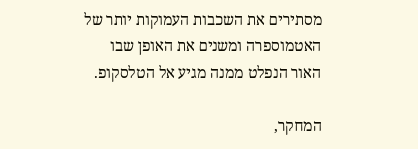מסתירים את השכבות העמוקות יותר של האטמוספרה ומשנים את האופן שבו האור הנפלט ממנה מגיע אל הטלסקופ.

המחקר,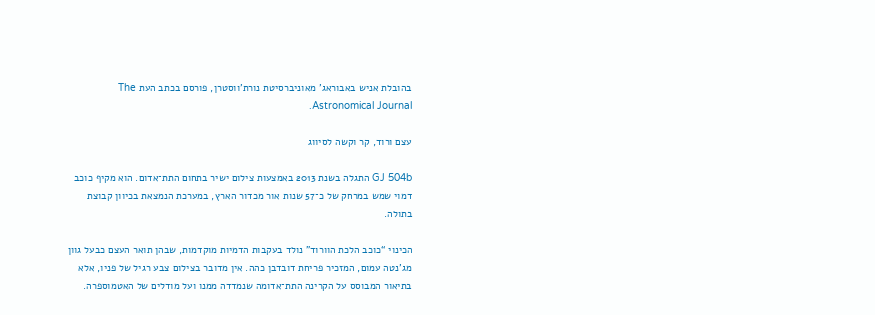בהובלת אניש באבוראג’ מאוניברסיטת נורת’ווסטרן, פורסם בכתב העת The Astronomical Journal.

עצם ורוד, קר וקשה לסיווג

GJ 504b התגלה בשנת 2013 באמצעות צילום ישיר בתחום התת־אדום. הוא מקיף כוכב דמוי שמש במרחק של כ־57 שנות אור מכדור הארץ, במערכת הנמצאת בכיוון קבוצת בתולה.

הכינוי “כוכב הלכת הוורוד” נולד בעקבות הדמיות מוקדמות, שבהן תואר העצם כבעל גוון מג’נטה עמום, המזכיר פריחת דובדבן כהה. אין מדובר בצילום צבע רגיל של פניו, אלא בתיאור המבוסס על הקרינה התת־אדומה שנמדדה ממנו ועל מודלים של האטמוספרה.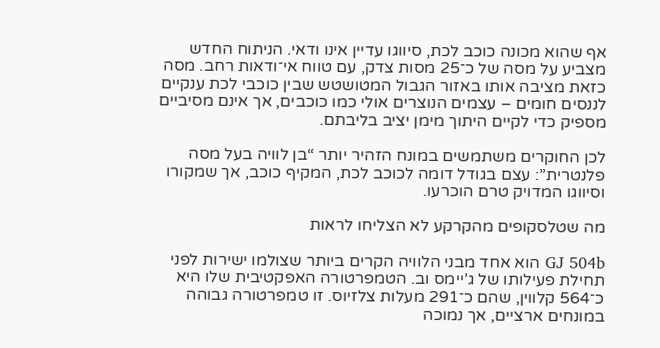אף שהוא מכונה כוכב לכת, סיווגו עדיין אינו ודאי. הניתוח החדש מצביע על מסה של כ־25 מסות צדק, עם טווח אי־ודאות רחב. מסה כזאת מציבה אותו באזור הגבול המטושטש שבין כוכבי לכת ענקיים לננסים חומים – עצמים הנוצרים אולי כמו כוכבים, אך אינם מסיביים מספיק כדי לקיים היתוך מימן יציב בליבתם.

לכן החוקרים משתמשים במונח הזהיר יותר “בן לוויה בעל מסה פלנטרית”: עצם בגודל דומה לכוכב לכת, המקיף כוכב, אך שמקורו וסיווגו המדויק טרם הוכרעו.

מה שטלסקופים מהקרקע לא הצליחו לראות

GJ 504b הוא אחד מבני הלוויה הקרים ביותר שצולמו ישירות לפני תחילת פעילותו של ג’יימס וב. הטמפרטורה האפקטיבית שלו היא כ־564 קלווין, שהם כ־291 מעלות צלזיוס. זו טמפרטורה גבוהה במונחים ארציים, אך נמוכה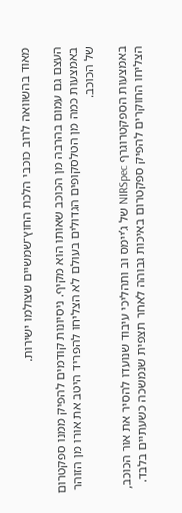מאוד בהשוואה לרוב כוכבי הלכת החוץ־שמשיים שצולמו ישירות.

העצם גם עמום בהרבה מן הכוכב שאותו הוא מקיף. ניסיונות קודמים להפיק ממנו ספקטרום באמצעות כמה מן הטלסקופים הגדולים בעולם לא הצליחו להפריד היטב את אורו מן הזוהר של הכוכב.

באמצעות הספקטרוגרף NIRSpec של ג’יימס וב ותהליכי עיבוד שנועדו להסיר את אור הכוכב, הצליחו החוקרים להפיק ספקטרום באיכות גבוהה לאחר תצפית שנמשכה כשעתיים בלבד.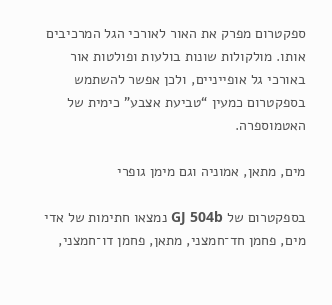ספקטרום מפרק את האור לאורכי הגל המרכיבים אותו. מולקולות שונות בולעות ופולטות אור באורכי גל אופייניים, ולכן אפשר להשתמש בספקטרום כמעין “טביעת אצבע” כימית של האטמוספרה.

מים, מתאן, אמוניה וגם מימן גופרי

בספקטרום של GJ 504b נמצאו חתימות של אדי מים, פחמן חד־חמצני, מתאן, פחמן דו־חמצני,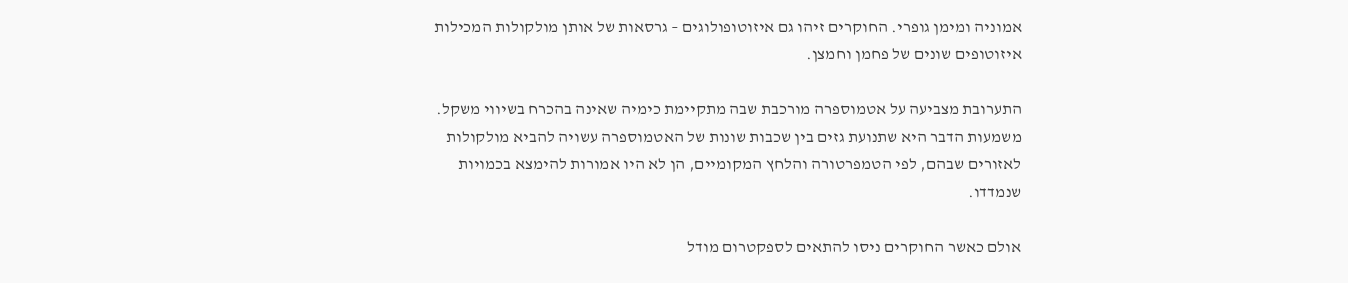אמוניה ומימן גופרי. החוקרים זיהו גם איזוטופולוגים – גרסאות של אותן מולקולות המכילות איזוטופים שונים של פחמן וחמצן.

התערובת מצביעה על אטמוספרה מורכבת שבה מתקיימת כימיה שאינה בהכרח בשיווי משקל. משמעות הדבר היא שתנועת גזים בין שכבות שונות של האטמוספרה עשויה להביא מולקולות לאזורים שבהם, לפי הטמפרטורה והלחץ המקומיים, הן לא היו אמורות להימצא בכמויות שנמדדו.

אולם כאשר החוקרים ניסו להתאים לספקטרום מודל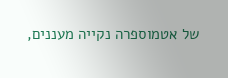של אטמוספרה נקייה מעננים,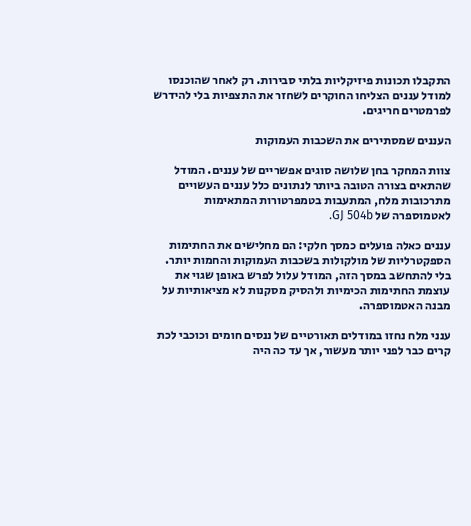התקבלו תכונות פיזיקליות בלתי סבירות. רק לאחר שהוכנסו למודל עננים הצליחו החוקרים לשחזר את התצפיות בלי להידרש לפרמטרים חריגים.

העננים שמסתירים את השכבות העמוקות

צוות המחקר בחן שלושה סוגים אפשריים של עננים. המודל שהתאים בצורה הטובה ביותר לנתונים כלל עננים העשויים מתרכובות מלח, המתעבות בטמפרטורות המתאימות לאטמוספרה של GJ 504b.

עננים כאלה פועלים כמסך חלקי: הם מחלישים את החתימות הספקטרליות של מולקולות בשכבות העמוקות והחמות יותר. בלי להתחשב במסך הזה, המודל עלול לפרש באופן שגוי את עוצמת החתימות הכימיות ולהסיק מסקנות לא מציאותיות על מבנה האטמוספרה.

ענני מלח נחזו במודלים תאורטיים של ננסים חומים וכוכבי לכת קרים כבר לפני יותר מעשור, אך עד כה היה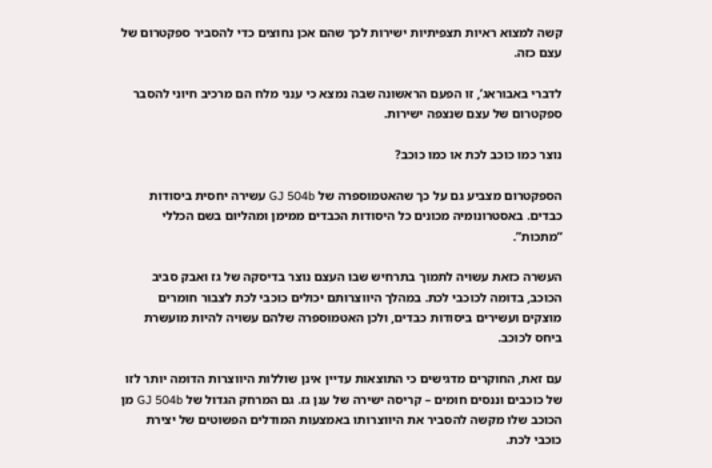קשה למצוא ראיות תצפיתיות ישירות לכך שהם אכן נחוצים כדי להסביר ספקטרום של עצם כזה.

לדברי באבוראג’, זו הפעם הראשונה שבה נמצא כי ענני מלח הם מרכיב חיוני להסבר ספקטרום של עצם שנצפה ישירות.

נוצר כמו כוכב לכת או כמו כוכב?

הספקטרום מצביע גם על כך שהאטמוספרה של GJ 504b עשירה יחסית ביסודות כבדים. באסטרונומיה מכונים כל היסודות הכבדים ממימן ומהליום בשם הכללי “מתכות”.

העשרה כזאת עשויה לתמוך בתרחיש שבו העצם נוצר בדיסקה של גז ואבק סביב הכוכב, בדומה לכוכבי לכת. במהלך היווצרותם יכולים כוכבי לכת לצבור חומרים מוצקים ועשירים ביסודות כבדים, ולכן האטמוספרה שלהם עשויה להיות מועשרת ביחס לכוכב.

עם זאת, החוקרים מדגישים כי התוצאות עדיין אינן שוללות היווצרות הדומה יותר לזו של כוכבים וננסים חומים – קריסה ישירה של ענן גז. גם המרחק הגדול של GJ 504b מן הכוכב שלו מקשה להסביר את היווצרותו באמצעות המודלים הפשוטים של יצירת כוכבי לכת.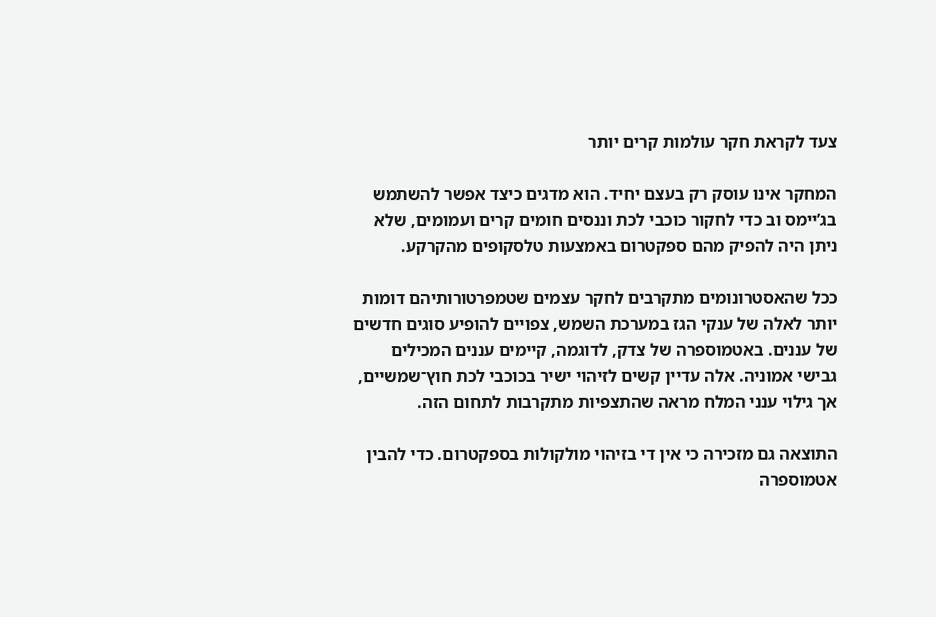צעד לקראת חקר עולמות קרים יותר

המחקר אינו עוסק רק בעצם יחיד. הוא מדגים כיצד אפשר להשתמש בג’יימס וב כדי לחקור כוכבי לכת וננסים חומים קרים ועמומים, שלא ניתן היה להפיק מהם ספקטרום באמצעות טלסקופים מהקרקע.

ככל שהאסטרונומים מתקרבים לחקר עצמים שטמפרטורותיהם דומות יותר לאלה של ענקי הגז במערכת השמש, צפויים להופיע סוגים חדשים של עננים. באטמוספרה של צדק, לדוגמה, קיימים עננים המכילים גבישי אמוניה. אלה עדיין קשים לזיהוי ישיר בכוכבי לכת חוץ־שמשיים, אך גילוי ענני המלח מראה שהתצפיות מתקרבות לתחום הזה.

התוצאה גם מזכירה כי אין די בזיהוי מולקולות בספקטרום. כדי להבין אטמוספרה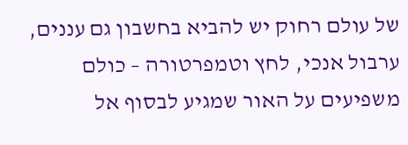של עולם רחוק יש להביא בחשבון גם עננים, ערבול אנכי, לחץ וטמפרטורה – כולם משפיעים על האור שמגיע לבסוף אל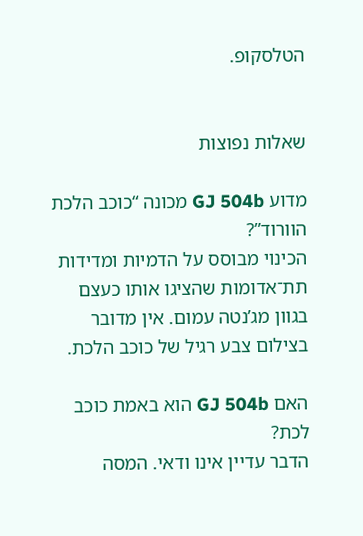הטלסקופ.


שאלות נפוצות

מדוע GJ 504b מכונה “כוכב הלכת הוורוד”?
הכינוי מבוסס על הדמיות ומדידות תת־אדומות שהציגו אותו כעצם בגוון מג’נטה עמום. אין מדובר בצילום צבע רגיל של כוכב הלכת.

האם GJ 504b הוא באמת כוכב לכת?
הדבר עדיין אינו ודאי. המסה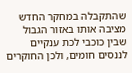שהתקבלה במחקר החדש מציבה אותו באזור הגבול שבין כוכבי לכת ענקיים לננסים חומים, ולכן החוקרים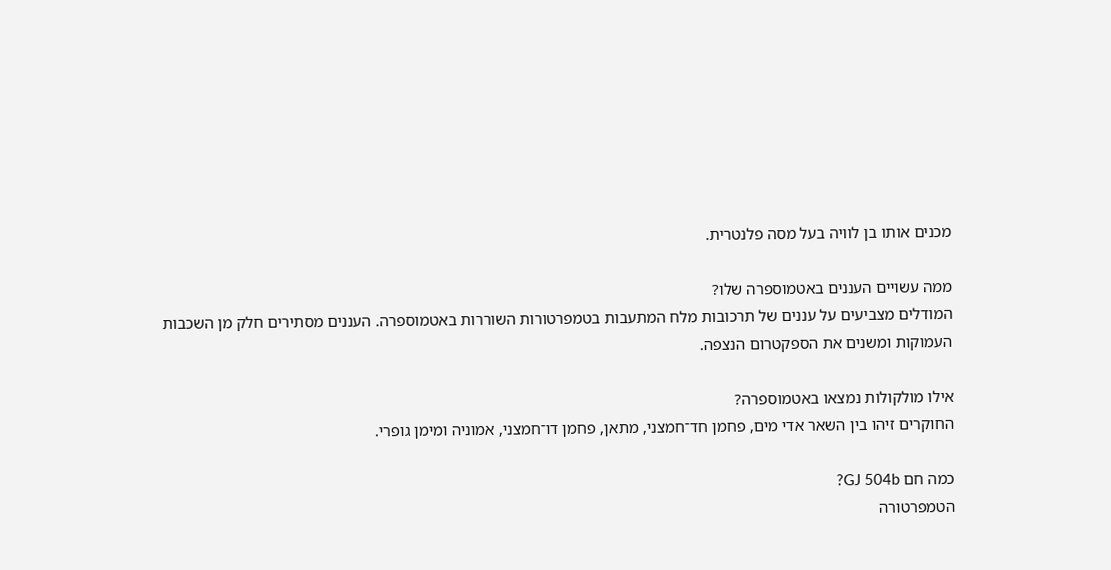מכנים אותו בן לוויה בעל מסה פלנטרית.

ממה עשויים העננים באטמוספרה שלו?
המודלים מצביעים על עננים של תרכובות מלח המתעבות בטמפרטורות השוררות באטמוספרה. העננים מסתירים חלק מן השכבות העמוקות ומשנים את הספקטרום הנצפה.

אילו מולקולות נמצאו באטמוספרה?
החוקרים זיהו בין השאר אדי מים, פחמן חד־חמצני, מתאן, פחמן דו־חמצני, אמוניה ומימן גופרי.

כמה חם GJ 504b?
הטמפרטורה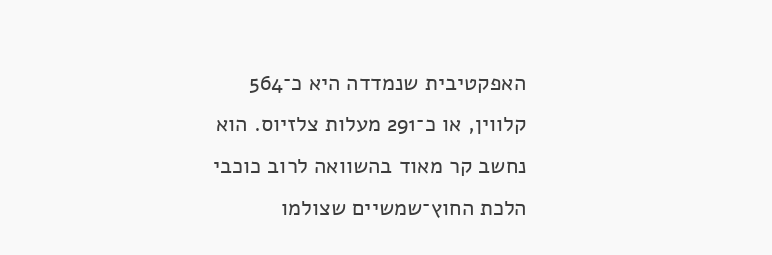האפקטיבית שנמדדה היא כ־564 קלווין, או כ־291 מעלות צלזיוס. הוא נחשב קר מאוד בהשוואה לרוב כוכבי הלכת החוץ־שמשיים שצולמו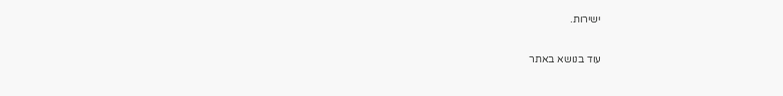ישירות.

עוד בנושא באתר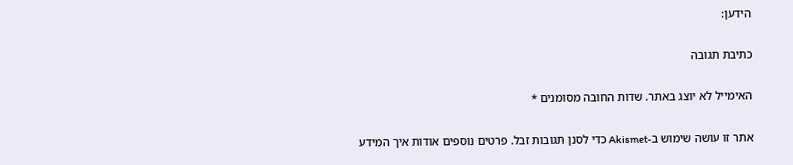הידען:

כתיבת תגובה

האימייל לא יוצג באתר. שדות החובה מסומנים *

אתר זו עושה שימוש ב-Akismet כדי לסנן תגובות זבל. פרטים נוספים אודות איך המידע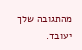מהתגובה שלך יעובד.